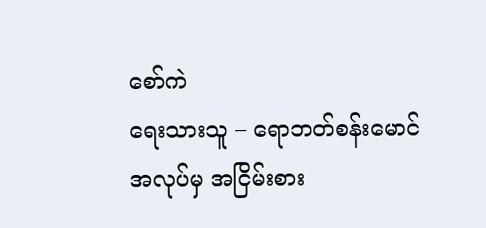စော်ကဲ
ရေးသားသူ – ရောဘတ်စန်းမောင်
အလုပ်မှ အငြိမ်းစား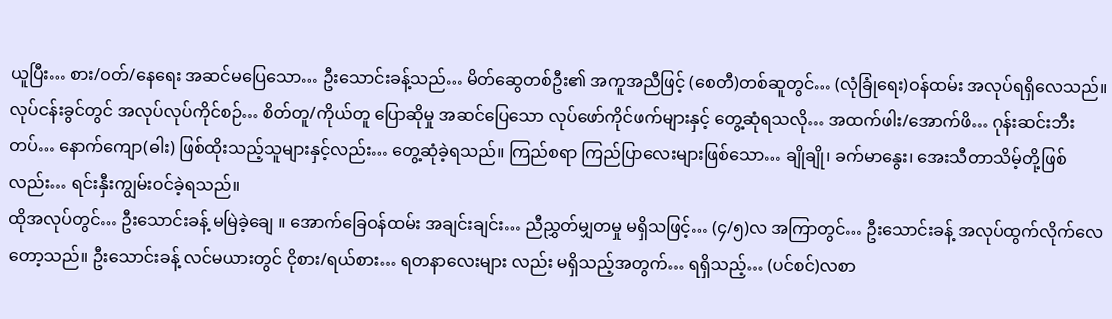ယူပြီး… စား/ဝတ်/နေရေး အဆင်မပြေသော… ဦးသောင်းခန့်သည်… မိတ်ဆွေတစ်ဦး၏ အကူအညီဖြင့် (စေတီ)တစ်ဆူတွင်… (လုံခြုံရေး)ဝန်ထမ်း အလုပ်ရရှိလေသည်။ လုပ်ငန်းခွင်တွင် အလုပ်လုပ်ကိုင်စဉ်… စိတ်တူ/ကိုယ်တူ ပြောဆိုမှု အဆင်ပြေသော လုပ်ဖော်ကိုင်ဖက်များနှင့် တွေ့ဆုံရသလို… အထက်ဖါး/အောက်ဖိ… ဂုန်းဆင်းဘီးတပ်… နောက်ကျော(ဓါး) ဖြစ်ထိုးသည့်သူများနှင့်လည်း… တွေ့ဆုံခဲ့ရသည်။ ကြည်စရာ ကြည်ပြာလေးများဖြစ်သော… ချိုချို၊ ခက်မာနွေး၊ အေးသီတာသိမ့်တို့ဖြစ်လည်း… ရင်းနှီးကျွမ်းဝင်ခဲ့ရသည်။
ထိုအလုပ်တွင်… ဦးသောင်းခန့် မမြဲခဲ့ချေ ။ အောက်ခြေဝန်ထမ်း အချင်းချင်း… ညီညွှတ်မျှတမှု မရှိသဖြင့်… (၄/၅)လ အကြာတွင်… ဦးသောင်းခန့် အလုပ်ထွက်လိုက်လေတော့သည်။ ဦးသောင်းခန့် လင်မယားတွင် ငိုစား/ရယ်စား… ရတနာလေးများ လည်း မရှိသည့်အတွက်… ရရှိသည့်… (ပင်စင်)လစာ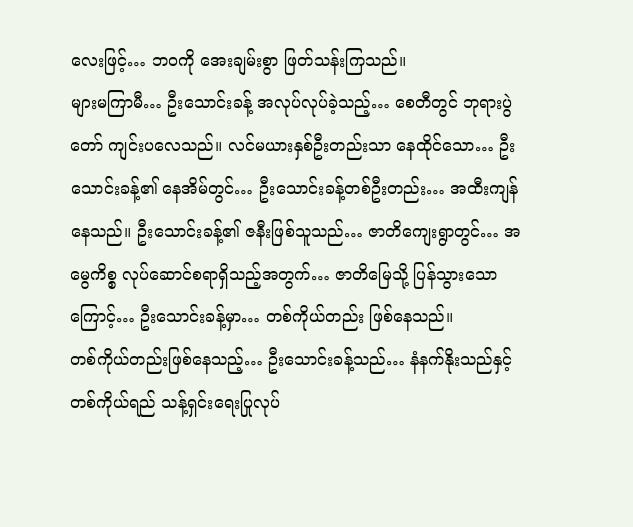လေးဖြင့်… ဘဝကို အေးချမ်းစွာ ဖြတ်သန်းကြသည်။
များမကြာမီ… ဦးသောင်းခန့် အလုပ်လုပ်ခဲ့သည့်… စေတီတွင် ဘုရားပွဲတော် ကျင်းပလေသည်။ လင်မယားနှစ်ဦးတည်းသာ နေထိုင်သော… ဦးသောင်းခန့်၏ နေအိမ်တွင်… ဦးသောင်းခန့်တစ်ဦးတည်း… အထီးကျန်နေသည်။ ဦးသောင်းခန့်၏ ဇနီးဖြစ်သူသည်… ဇာတိကျေးရွာတွင်… အမွေကိစ္စ လုပ်ဆောင်စရာရှိသည့်အတွက်… ဇာတိမြေသို့ ပြန်သွားသောကြောင့်… ဦးသောင်းခန့်မှာ… တစ်ကိုယ်တည်း ဖြစ်နေသည်။
တစ်ကိုယ်တည်းဖြစ်နေသည့်… ဦးသောင်းခန့်သည်… နံနက်နိုးသည်နှင့် တစ်ကိုယ်ရည် သန့်ရှင်းရေးပြုလုပ်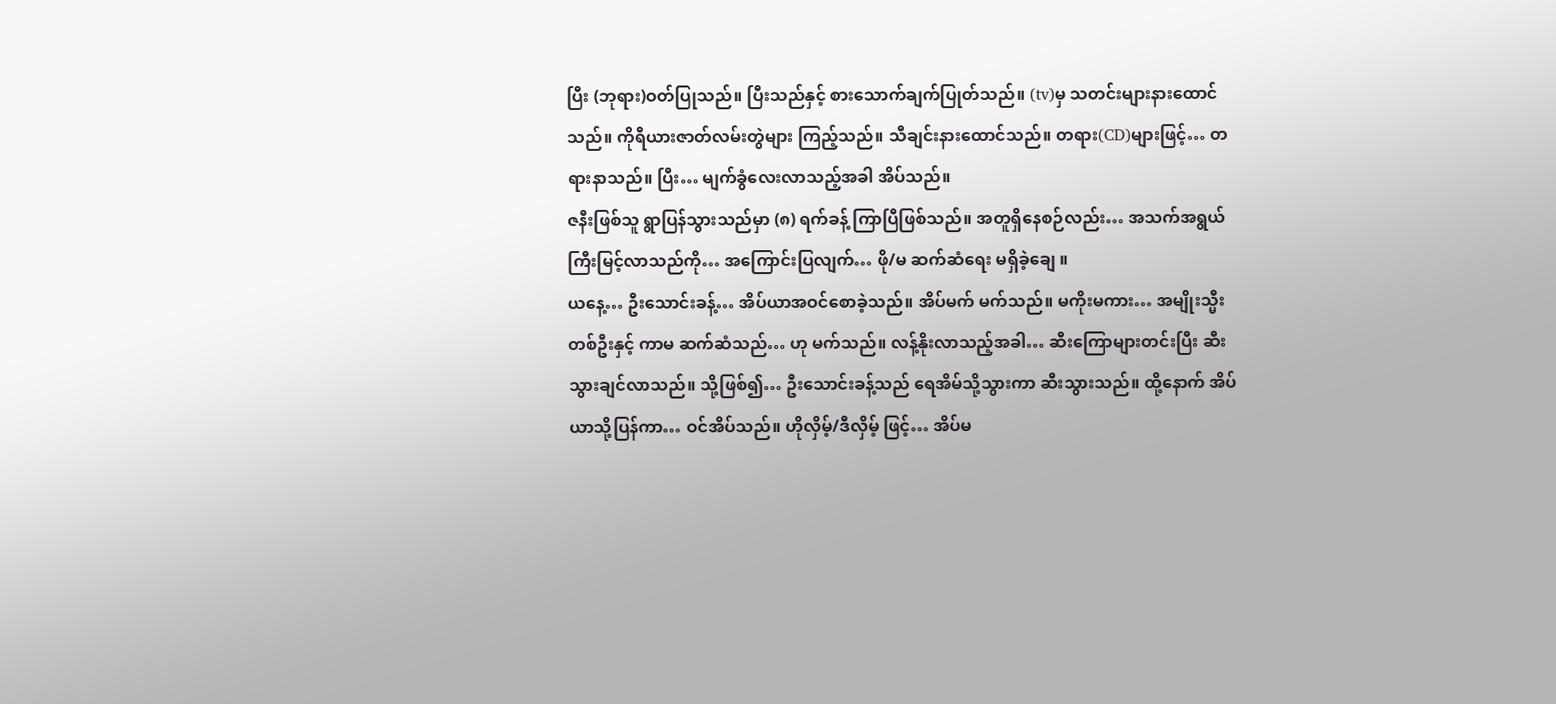ပြီး (ဘုရား)ဝတ်ပြုသည်။ ပြီးသည်နှင့် စားသောက်ချက်ပြုတ်သည်။ (tv)မှ သတင်းများနားထောင်သည်။ ကိုရီယားဇာတ်လမ်းတွဲများ ကြည့်သည်။ သီချင်းနားထောင်သည်။ တရား(CD)များဖြင့်… တရားနာသည်။ ပြီး… မျက်ခွံလေးလာသည့်အခါ အိပ်သည်။
ဇနီးဖြစ်သူ ရွာပြန်သွားသည်မှာ (၈) ရက်ခန့် ကြာပြီဖြစ်သည်။ အတူရှိနေစဉ်လည်း… အသက်အရွယ် ကြီးမြင့်လာသည်ကို… အကြောင်းပြလျက်… ဖို/မ ဆက်ဆံရေး မရှိခဲ့ချေ ။
ယနေ့… ဦးသောင်းခန့်… အိပ်ယာအဝင်စောခဲ့သည်။ အိပ်မက် မက်သည်။ မကိုးမကား… အမျိုးသ္မီးတစ်ဦးနှင့် ကာမ ဆက်ဆံသည်… ဟု မက်သည်။ လန့်နိုးလာသည့်အခါ… ဆီးကြောများတင်းပြီး ဆီးသွားချင်လာသည်။ သို့ဖြစ်၍… ဦးသောင်းခန့်သည် ရေအိမ်သို့သွားကာ ဆီးသွားသည်။ ထို့နောက် အိပ်ယာသို့ပြန်ကာ… ဝင်အိပ်သည်။ ဟိုလှိမ့်/ဒီလှိမ့် ဖြင့်… အိပ်မ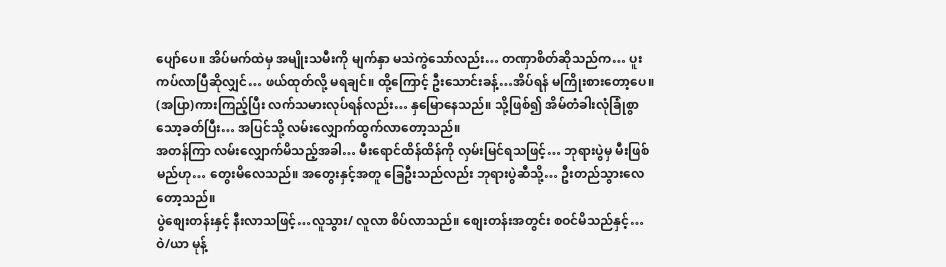ပျော်ပေ။ အိပ်မက်ထဲမှ အမျိုးသမီးကို မျက်နှာ မသဲကွဲသော်လည်း… တဏှာစိတ်ဆိုသည်က… ပူးကပ်လာပြီဆိုလျှင်… ဖယ်ထုတ်လို့ မရချင်။ ထို့ကြောင့် ဦးသောင်းခန့်…အိပ်ရန် မကြိုးစားတော့ပေ။ (အပြာ)ကားကြည့်ပြီး လက်သမားလုပ်ရန်လည်း… နှမြောနေသည်။ သို့ဖြစ်၍ အိမ်တံခါးလုံခြုံစွာ သော့ခတ်ပြီး… အပြင်သို့ လမ်းလျှောက်ထွက်လာတော့သည်။
အတန်ကြာ လမ်းလျှောက်မိသည့်အခါ… မီးရောင်ထိန်ထိန်ကို လှမ်းမြင်ရသဖြင့်… ဘုရားပွဲမှ မီးဖြစ်မည်ဟု… တွေးမိလေသည်။ အတွေးနှင့်အတူ ခြေဦးသည်လည်း ဘုရားပွဲဆီသို့… ဦးတည်သွားလေတော့သည်။
ပွဲစျေးတန်းနှင့် နီးလာသဖြင့်…လူသွား/ လူလာ စိပ်လာသည်။ စျေးတန်းအတွင်း စဝင်မိသည်နှင့်… ဝဲ/ယာ မုန့်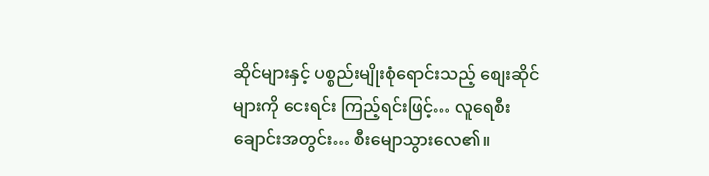ဆိုင်များနှင့် ပစ္စည်းမျိုးစုံရောင်းသည့် စျေးဆိုင်များကို ငေးရင်း ကြည့်ရင်းဖြင့်… လူရေစီးချောင်းအတွင်း… စီးမျောသွားလေ၏။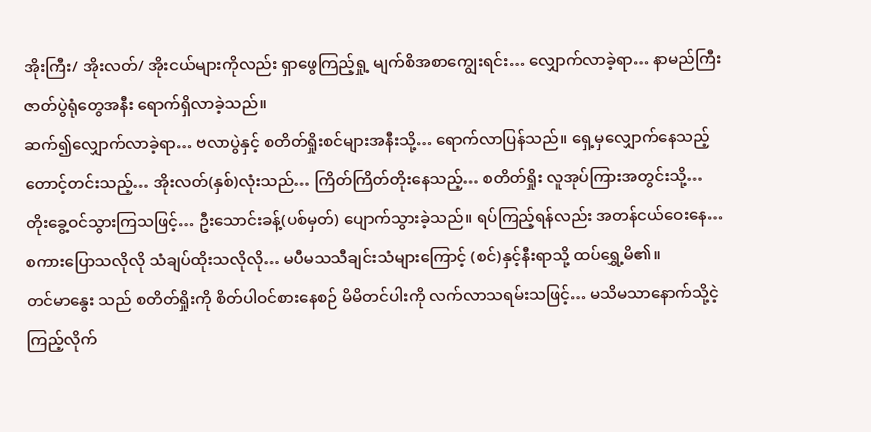အိုးကြီး/ အိုးလတ်/ အိုးငယ်များကိုလည်း ရှာဖွေကြည့်ရှု့ မျက်စိအစာကျွေးရင်း… လျှောက်လာခဲ့ရာ… နာမည်ကြီးဇာတ်ပွဲရုံတွေအနီး ရောက်ရှိလာခဲ့သည်။
ဆက်၍လျှောက်လာခဲ့ရာ… ဗလာပွဲနှင့် စတိတ်ရှိုးစင်များအနီးသို့… ရောက်လာပြန်သည်။ ရှေ့မှလျှောက်နေသည့် တောင့်တင်းသည့်… အိုးလတ်(နှစ်)လုံးသည်… ကြိတ်ကြိတ်တိုးနေသည့်… စတိတ်ရှိုး လူအုပ်ကြားအတွင်းသို့… တိုးခွေ့ဝင်သွားကြသဖြင့်… ဦးသောင်းခန့်(ပစ်မှတ်) ပျောက်သွားခဲ့သည်။ ရပ်ကြည့်ရန်လည်း အတန်ငယ်ဝေးနေ… စကားပြောသလိုလို သံချပ်ထိုးသလိုလို… မပီမသသီချင်းသံများကြောင့် (စင်)နှင့်နီးရာသို့ ထပ်ရွှေ့မိ၏။
တင်မာနွေး သည် စတိတ်ရှိုးကို စိတ်ပါဝင်စားနေစဉ် မိမိတင်ပါးကို လက်လာသရမ်းသဖြင့်… မသိမသာနောက်သို့ငဲ့ကြည့်လိုက်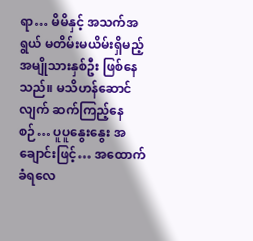ရာ… မိမိနှင့် အသက်အရွယ် မတိမ်းမယိမ်းရှိမည့် အမျိုသားနှစ်ဦး ဖြစ်နေသည်။ မသိဟန်ဆောင်လျက် ဆက်ကြည့်နေစဉ်… ပူပူနွေးနွေး အချောင်းဖြင့်… အထောက်ခံရလေ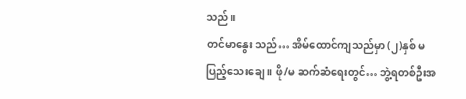သည်။
တင်မာနွေး သည်… အိမ်ထောင်ကျသည်မှာ (၂)နှစ် မပြည့်သေးချေ ။ ဖို/မ ဆက်ဆံရေးတွင်… ဘွဲ့ရတစ်ဦးအ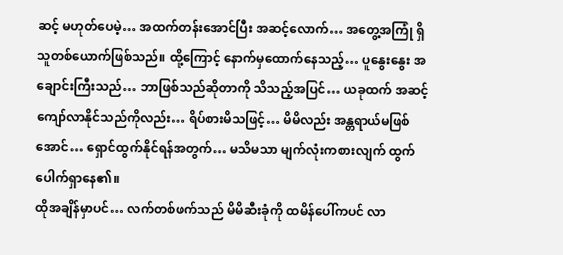ဆင့် မဟုတ်ပေမဲ့… အထက်တန်းအောင်ပြီး အဆင့်လောက်… အတွေ့အကြုံ ရှိသူတစ်ယောက်ဖြစ်သည်။ ထို့ကြောင့် နောက်မှထောက်နေသည့်… ပူနွေးနွေး အချောင်းကြီးသည်… ဘာဖြစ်သည်ဆိုတာကို သိသည့်အပြင်… ယခုထက် အဆင့်ကျော်လာနိုင်သည်ကိုလည်း… ရိပ်စားမိသဖြင့်… မိမိလည်း အန္တရာယ်မဖြစ်အောင်… ရှောင်ထွက်နိုင်ရန်အတွက်… မသိမသာ မျက်လုံးကစားလျက် ထွက်ပေါက်ရှာနေ၏။
ထိုအချိန်မှာပင်… လက်တစ်ဖက်သည် မိမိဆီးခုံကို ထမိန်ပေါ်ကပင် လာ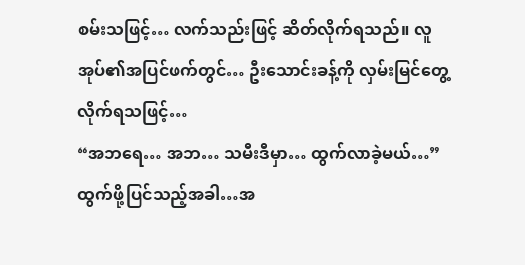စမ်းသဖြင့်… လက်သည်းဖြင့် ဆိတ်လိုက်ရသည်။ လူအုပ်၏အပြင်ဖက်တွင်… ဦးသောင်းခန့်ကို လှမ်းမြင်တွေ့လိုက်ရသဖြင့်…
“အဘရေ… အဘ… သမီးဒီမှာ… ထွက်လာခဲ့မယ်…”
ထွက်ဖို့ပြင်သည့်အခါ…အ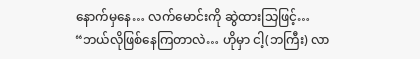နောက်မှနေ… လက်မောင်းကို ဆွဲထားသြဖြင့်…
“ဘယ်လိုဖြစ်နေကြတာလဲ… ဟိုမှာ ငါ့(ဘကြီး) လာ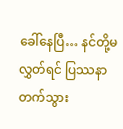ခေါ်နေပြီ… နင်တို့မလွှတ်ရင် ပြဿနာတက်သွား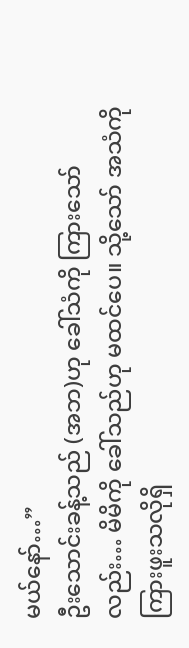မယ်နော်…”
ဦးသောင်းခန့်သည် (အဘ)ဟု ခေါ်သံကို ကြားသော်လည်း… မိမိကို ခေါ်သည်ဟု မထင်ပေ။ သို့သော် အသံကို ကြားဖူးသလိုရှိ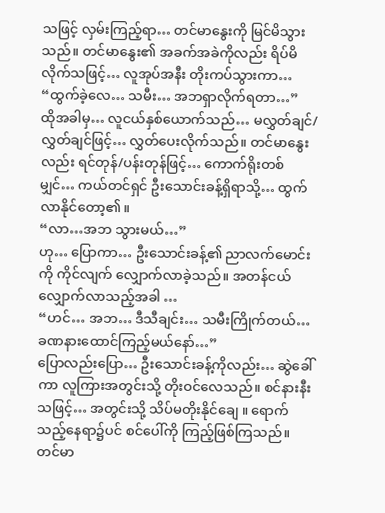သဖြင့် လှမ်းကြည့်ရာ… တင်မာနွေးကို မြင်မိသွားသည်။ တင်မာနွေး၏ အခက်အခဲကိုလည်း ရိပ်မိလိုက်သဖြင့်… လူအုပ်အနီး တိုးကပ်သွားကာ…
“ထွက်ခဲ့လေ… သမီး… အဘရှာလိုက်ရတာ…”
ထိုအခါမှ… လူငယ်နှစ်ယောက်သည်… မလွှတ်ချင်/လွှတ်ချင်ဖြင့်… လွှတ်ပေးလိုက်သည်။ တင်မာနွေးလည်း ရင်တုန်/ပန်းတုန်ဖြင့်… ကောက်ရိုးတစ်မျှင်… ကယ်တင်ရှင် ဦးသောင်းခန့်ရှိရာသို့… ထွက်လာနိုင်တော့၏။
“လာ…အဘ သွားမယ်…”
ဟု… ပြောကာ… ဦးသောင်းခန့်၏ ညာလက်မောင်းကို ကိုင်လျက် လျှောက်လာခဲ့သည်။ အတန်ငယ် လျှောက်လာသည့်အခါ …
“ဟင်… အဘ… ဒီသီချင်း… သမီးကြိုက်တယ်… ခဏနားထောင်ကြည့်မယ်နော်…”
ပြောလည်းပြော… ဦးသောင်းခန့်ကိုလည်း… ဆွဲခေါ်ကာ လူကြားအတွင်းသို့ တိုးဝင်လေသည်။ စင်နားနီးသဖြင့်… အတွင်းသို့ သိပ်မတိုးနိုင်ချေ ။ ရောက်သည့်နေရာ၌ပင် စင်ပေါ်ကို ကြည့်ဖြစ်ကြသည်။
တင်မာ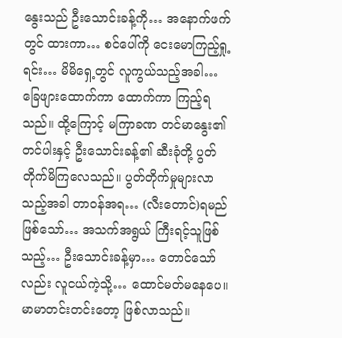နွေးသည် ဦးသောင်းခန့်ကို… အနောက်ဖက်တွင် ထားကာ… စင်ပေါ်ကို ငေးမောကြည့်ရှု့ရင်း… မိမိရှေ့တွင် လူကွယ်သည့်အခါ… ခြေဖျားထောက်ကာ ထောက်ကာ ကြည့်ရသည်။ ထို့ကြောင့် မကြာခဏ တင်မာနွေး၏ တင်ပါးနှင့် ဦးသောင်းခန့်၏ ဆီးခုံတို့ ပွတ်တိုက်မိကြလေသည်။ ပွတ်တိုက်မှုများလာသည့်အခါ တာဝန်အရ… (လီးတောင်)ရမည်ဖြစ်သော်… အသက်အရွယ် ကြီးရင့်သူဖြစ်သည့်… ဦးသောင်းခန့်မှာ… တောင်သော်လည်း လူငယ်ကဲ့သို့… ထောင်မတ်မနေပေ။ မာမာတင်းတင်းတော့ ဖြစ်လာသည်။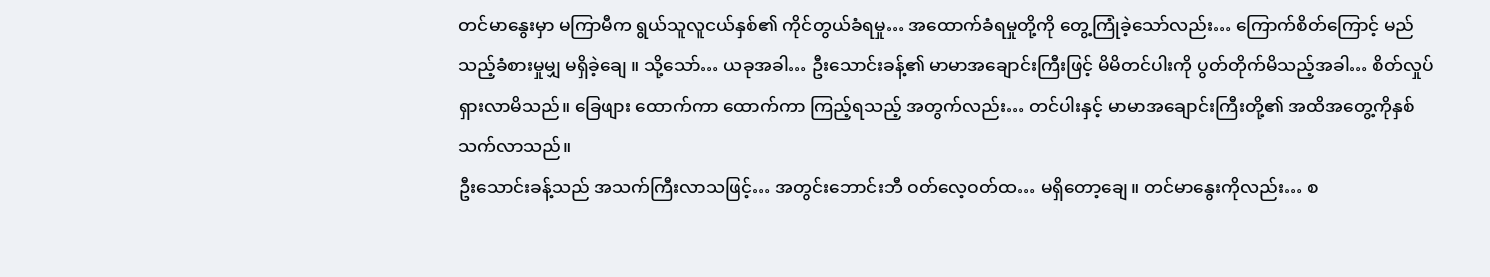တင်မာနွေးမှာ မကြာမီက ရွယ်သူလူငယ်နှစ်၏ ကိုင်တွယ်ခံရမှု… အထောက်ခံရမှုတို့ကို တွေ့ကြုံခဲ့သော်လည်း… ကြောက်စိတ်ကြောင့် မည်သည့်ခံစားမှုမျှ မရှိခဲ့ချေ ။ သို့သော်… ယခုအခါ… ဦးသောင်းခန့်၏ မာမာအချောင်းကြီးဖြင့် မိမိတင်ပါးကို ပွတ်တိုက်မိသည့်အခါ… စိတ်လှုပ်ရှားလာမိသည်။ ခြေဖျား ထောက်ကာ ထောက်ကာ ကြည့်ရသည့် အတွက်လည်း… တင်ပါးနှင့် မာမာအချောင်းကြီးတို့၏ အထိအတွေ့ကိုနှစ်သက်လာသည်။
ဦးသောင်းခန့်သည် အသက်ကြီးလာသဖြင့်… အတွင်းဘောင်းဘီ ဝတ်လေ့ဝတ်ထ… မရှိတော့ချေ။ တင်မာနွေးကိုလည်း… စ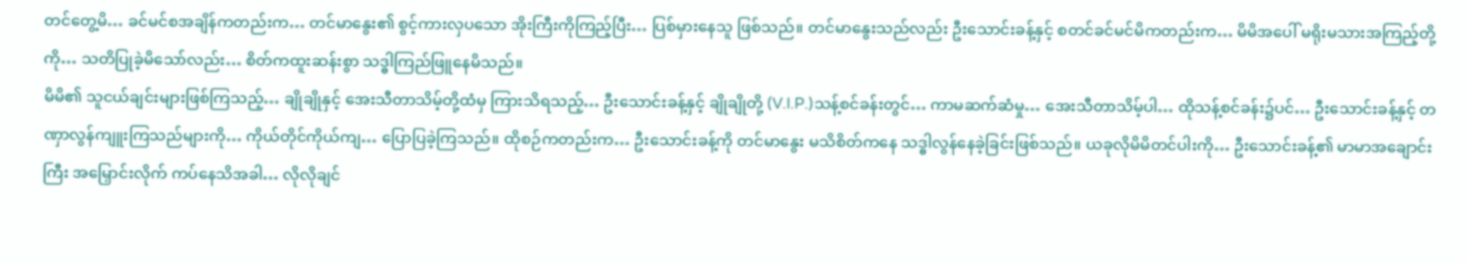တင်တွေ့မိ… ခင်မင်စအချိန်ကတည်းက… တင်မာနွေး၏ စွင့်ကားလှပသော အိုးကြီးကိုကြည့်ပြီး… ပြစ်မှားနေသူ ဖြစ်သည်။ တင်မာနွေးသည်လည်း ဦးသောင်းခန့်နှင့် စတင်ခင်မင်မိကတည်းက… မိမိအပေါ် မရိုးမသားအကြည့်တို့ကို… သတိပြုခဲ့မိသော်လည်း… စိတ်ကထူးဆန်းစွာ သဒ္ဓါကြည်ဖြူနေမိသည်။
မိမိ၏ သူငယ်ချင်းများဖြစ်ကြသည့်… ချိုချိုနှင့် အေးသီတာသိမ့်တို့ထံမှ ကြားသိရသည့်… ဦးသောင်းခန့်နှင့် ချိုချိုတို့ (V.I.P.)သန့်စင်ခန်းတွင်… ကာမဆက်ဆံမှု… အေးသီတာသိမ့်ပါ… ထိုသန့်စင်ခန်း၌ပင်… ဦးသောင်းခန့်နှင့် တဏှာလွန်ကျူးကြသည်များကို… ကိုယ်တိုင်ကိုယ်ကျ… ပြောပြခဲ့ကြသည်။ ထိုစဉ်ကတည်းက… ဦးသောင်းခန့်ကို တင်မာနွေး မသိစိတ်ကနေ သဒ္ဓါလွန်နေခဲ့ခြင်းဖြစ်သည်။ ယခုလိုမိမိတင်ပါးကို… ဦးသောင်းခန့်၏ မာမာအချောင်းကြီး အမြှောင်းလိုက် ကပ်နေသိအခါ… လိုလိုချင်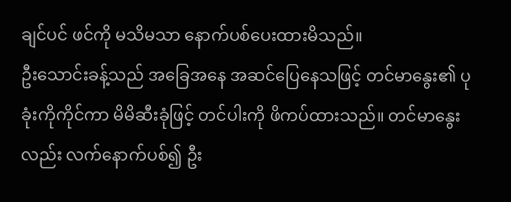ချင်ပင် ဖင်ကို မသိမသာ နောက်ပစ်ပေးထားမိသည်။
ဦးသောင်းခန့်သည် အခြေအနေ အဆင်ပြေနေသဖြင့် တင်မာနွေး၏ ပုခုံးကိုကိုင်ကာ မိမိဆီးခုံဖြင့် တင်ပါးကို ဖိကပ်ထားသည်။ တင်မာနွေးလည်း လက်နောက်ပစ်၍ ဦး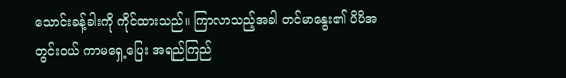သောင်းခန့်ခါးကို ကိုင်ထားသည်။ ကြာလာသည့်အခါ တင်မာနွေး၏ ပိပိအတွင်းဝယ် ကာမရှေ့ပြေး အရည်ကြည်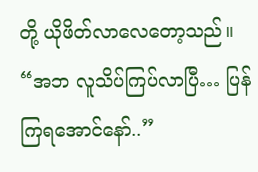တို့ ယိုဖိတ်လာလေတော့သည်။
“အဘ လူသိပ်ကြပ်လာပြီ… ပြန်ကြရအောင်နော်..”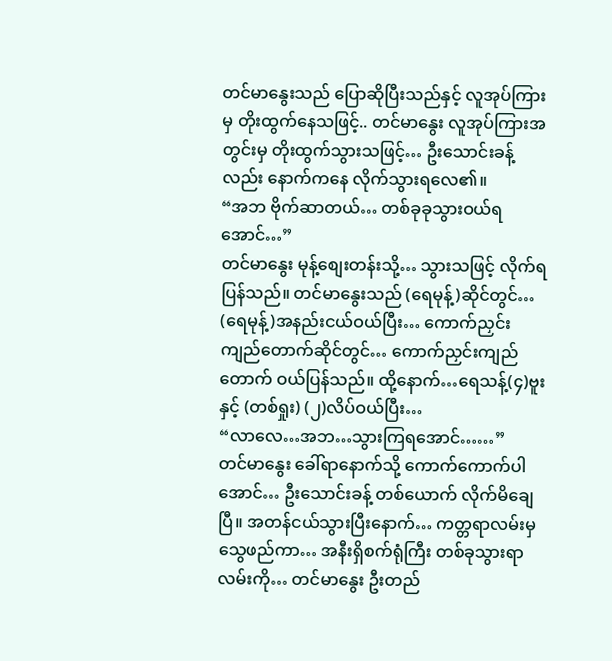တင်မာနွေးသည် ပြောဆိုပြီးသည်နှင့် လူအုပ်ကြားမှ တိုးထွက်နေသဖြင့်.. တင်မာနွေး လူအုပ်ကြားအတွင်းမှ တိုးထွက်သွားသဖြင့်… ဦးသောင်းခန့်လည်း နောက်ကနေ လိုက်သွားရလေ၏။
“အဘ ဗိုက်ဆာတယ်… တစ်ခုခုသွားဝယ်ရအောင်…”
တင်မာနွေး မုန့်စျေးတန်းသို့… သွားသဖြင့် လိုက်ရပြန်သည်။ တင်မာနွေးသည် (ရေမုန့်)ဆိုင်တွင်… (ရေမုန့်)အနည်းငယ်ဝယ်ပြီး… ကောက်ညှင်းကျည်တောက်ဆိုင်တွင်… ကောက်ညှင်းကျည်တောက် ဝယ်ပြန်သည်။ ထို့နောက်…ရေသန့်(၄)ဗူးနှင့် (တစ်ရှုး) (၂)လိပ်ဝယ်ပြီး…
“လာလေ…အဘ…သွားကြရအောင်……”
တင်မာနွေး ခေါ်ရာနောက်သို့ ကောက်ကောက်ပါအောင်… ဦးသောင်းခန့် တစ်ယောက် လိုက်မိချေပြီ။ အတန်ငယ်သွားပြီးနောက်… ကတ္တရာလမ်းမှ သွေဖည်ကာ… အနီးရှိစက်ရုံကြီး တစ်ခုသွားရာလမ်းကို… တင်မာနွေး ဦးတည်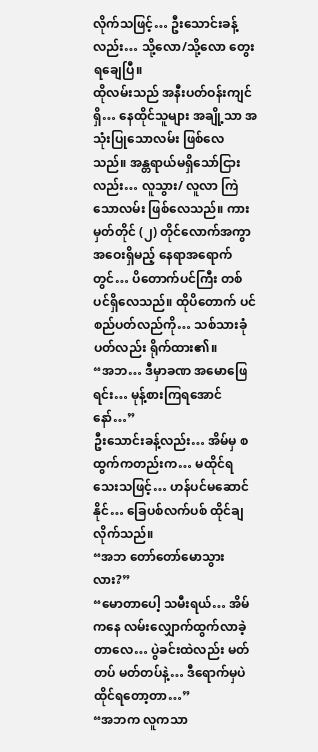လိုက်သဖြင့်… ဦးသောင်းခန့်လည်း… သို့လော/သို့လော တွေးရချေပြီ။
ထိုလမ်းသည် အနီးပတ်ဝန်းကျင်ရှိ… နေထိုင်သူများ အချို့သာ အသုံးပြုသောလမ်း ဖြစ်လေသည်။ အန္တရာယ်မရှိသော်ငြားလည်း… လူသွား/ လူလာ ကြဲသောလမ်း ဖြစ်လေသည်။ ကားမှတ်တိုင် (၂) တိုင်လောက်အကွာ အဝေးရှိမည့် နေရာအရောက်တွင်… ပိတောက်ပင်ကြီး တစ်ပင်ရှိလေသည်။ ထိုပိတောက် ပင်စည်ပတ်လည်ကို… သစ်သားခုံပတ်လည်း ရိုက်ထား၏။
“အဘ… ဒီမှာခဏ အမောဖြေရင်း… မုန့်စားကြရအောင်နော်…”
ဦးသောင်းခန့်လည်း… အိမ်မှ စထွက်ကတည်းက… မထိုင်ရသေးသဖြင့်… ဟန်ပင်မဆောင်နိုင်… ခြေပစ်လက်ပစ် ထိုင်ချလိုက်သည်။
“အဘ တော်တော်မောသွားလား?”
“မောတာပေါ့ သမီးရယ်… အိမ်ကနေ လမ်းလျှောက်ထွက်လာခဲ့တာလေ… ပွဲခင်းထဲလည်း မတ်တပ် မတ်တပ်နဲ့… ဒီရောက်မှပဲ ထိုင်ရတော့တာ…”
“အဘက လူကသာ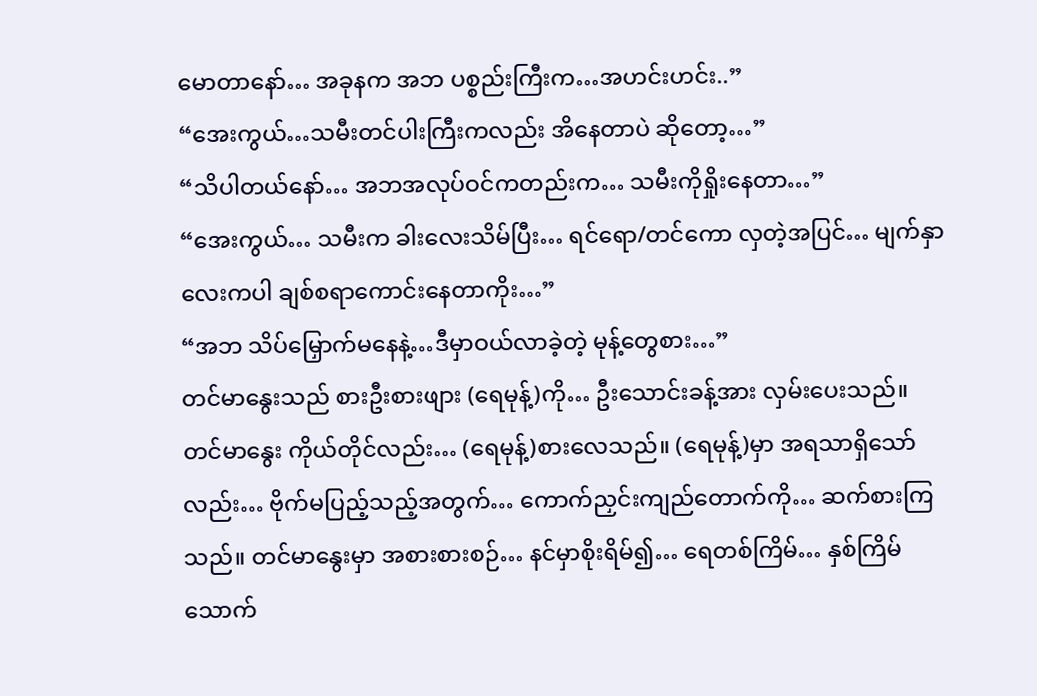မောတာနော်… အခုနက အဘ ပစ္စည်းကြီးက…အဟင်းဟင်း..”
“အေးကွယ်…သမီးတင်ပါးကြီးကလည်း အိနေတာပဲ ဆိုတော့…”
“သိပါတယ်နော်… အဘအလုပ်ဝင်ကတည်းက… သမီးကိုရှိုးနေတာ…”
“အေးကွယ်… သမီးက ခါးလေးသိမ်ပြီး… ရင်ရော/တင်ကော လှတဲ့အပြင်… မျက်နှာလေးကပါ ချစ်စရာကောင်းနေတာကိုး…”
“အဘ သိပ်မြှောက်မနေနဲ့…ဒီမှာဝယ်လာခဲ့တဲ့ မုန့်တွေစား…”
တင်မာနွေးသည် စားဦးစားဖျား (ရေမုန့်)ကို… ဦးသောင်းခန့်အား လှမ်းပေးသည်။ တင်မာနွေး ကိုယ်တိုင်လည်း… (ရေမုန့်)စားလေသည်။ (ရေမုန့်)မှာ အရသာရှိသော်လည်း… ဗိုက်မပြည့်သည့်အတွက်… ကောက်ညှင်းကျည်တောက်ကို… ဆက်စားကြသည်။ တင်မာနွေးမှာ အစားစားစဉ်… နင်မှာစိုးရိမ်၍… ရေတစ်ကြိမ်… နှစ်ကြိမ်သောက်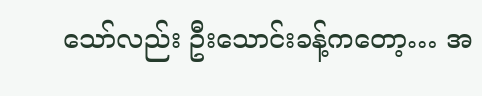သော်လည်း ဦးသောင်းခန့်ကတော့… အ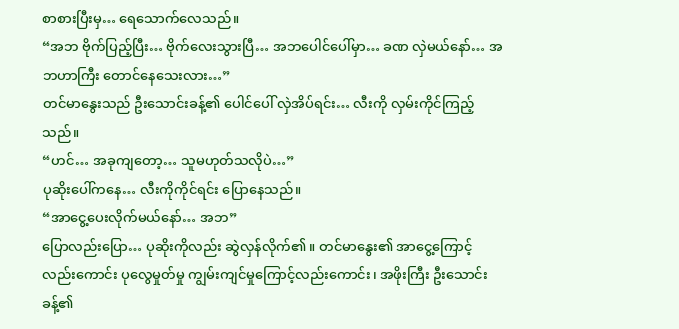စာစားပြီးမှ… ရေသောက်လေသည်။
“အဘ ဗိုက်ပြည့်ပြီး… ဗိုက်လေးသွားပြီ… အဘပေါင်ပေါ်မှာ… ခဏ လှဲမယ်နော်… အဘဟာကြီး တောင်နေသေးလား…”
တင်မာနွေးသည် ဦးသောင်းခန့်၏ ပေါင်ပေါ် လှဲအိပ်ရင်း… လီးကို လှမ်းကိုင်ကြည့်သည်။
“ဟင်… အခုကျတော့… သူမဟုတ်သလိုပဲ…”
ပုဆိုးပေါ်ကနေ… လီးကိုကိုင်ရင်း ပြောနေသည်။
“အာငွေ့ပေးလိုက်မယ်နော်… အဘ”
ပြောလည်းပြော… ပုဆိုးကိုလည်း ဆွဲလှန်လိုက်၏။ တင်မာနွေး၏ အာငွေ့ကြောင့်လည်းကောင်း ပုလွေမှုတ်မှု ကျွမ်းကျင်မှုကြောင့်လည်းကောင်း၊ အဖိုးကြီး ဦးသောင်းခန့်၏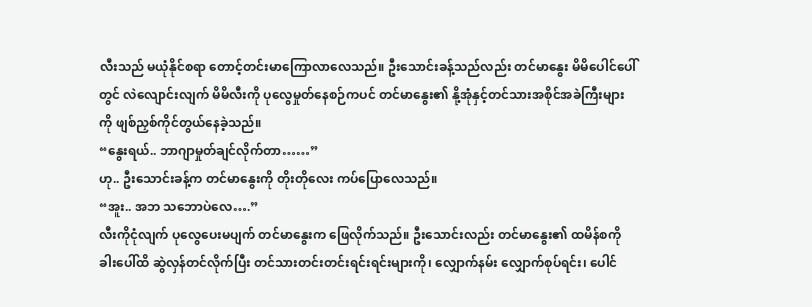လီးသည် မယုံနိုင်စရာ တောင့်တင်းမာကြောလာလေသည်။ ဦးသောင်းခန့်သည်လည်း တင်မာနွေး မိမိပေါင်ပေါ်တွင် လဲလျောင်းလျက် မိမိလီးကို ပုလွေမှုတ်နေစဉ်ကပင် တင်မာနွေး၏ နို့အုံနှင့်တင်သားအစိုင်အခဲကြီးများကို ဖျစ်ညှစ်ကိုင်တွယ်နေခဲ့သည်။
“နွေးရယ်.. ဘာဂျာမှုတ်ချင်လိုက်တာ……”
ဟု.. ဦးသောင်းခန့်က တင်မာနွေးကို တိုးတိုလေး ကပ်ပြောလေသည်။
“အူး.. အဘ သဘောပဲလေ….”
လီးကိုငုံလျက် ပုလွေပေးမပျက် တင်မာနွေးက ဖြေလိုက်သည်။ ဦးသောင်းလည်း တင်မာနွေး၏ ထမိန်စကို ခါးပေါ်ထိ ဆွဲလှန်တင်လိုက်ပြီး တင်သားတင်းတင်းရင်းရင်းများကို၊ လျှောက်နမ်း လျှောက်စုပ်ရင်း၊ ပေါင်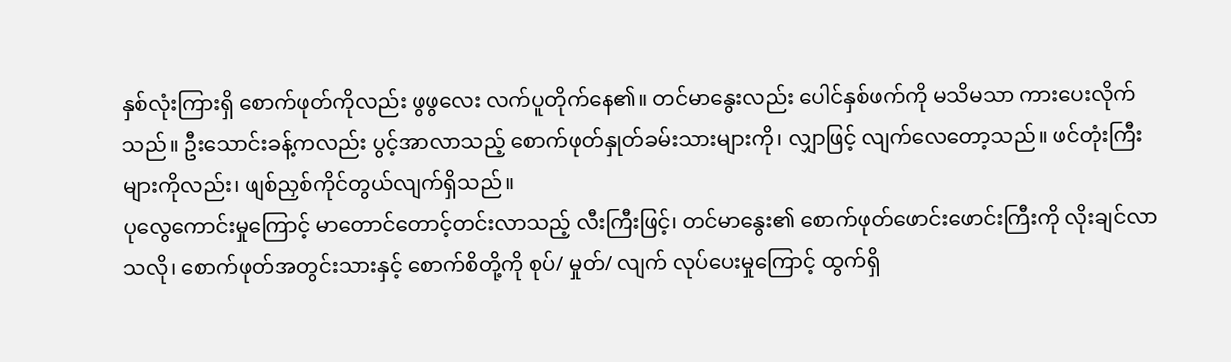နှစ်လုံးကြားရှိ စောက်ဖုတ်ကိုလည်း ဖွဖွလေး လက်ပူတိုက်နေ၏။ တင်မာနွေးလည်း ပေါင်နှစ်ဖက်ကို မသိမသာ ကားပေးလိုက်သည်။ ဦးသောင်းခန့်ကလည်း ပွင့်အာလာသည့် စောက်ဖုတ်နှုတ်ခမ်းသားများကို၊ လျှာဖြင့် လျက်လေတော့သည်။ ဖင်တုံးကြီးများကိုလည်း၊ ဖျစ်ညှစ်ကိုင်တွယ်လျက်ရှိသည်။
ပုလွေကောင်းမှုကြောင့် မာတောင်တောင့်တင်းလာသည့် လီးကြီးဖြင့်၊ တင်မာနွေး၏ စောက်ဖုတ်ဖောင်းဖောင်းကြီးကို လိုးချင်လာသလို၊ စောက်ဖုတ်အတွင်းသားနှင့် စောက်စိတို့ကို စုပ်/ မှုတ်/ လျက် လုပ်ပေးမှုကြောင့် ထွက်ရှိ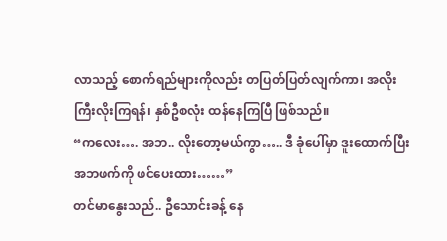လာသည့် စောက်ရည်များကိုလည်း တပြတ်ပြတ်လျက်ကာ၊ အလိုးကြီးလိုးကြရန်၊ နှစ်ဦစလုံး ထန်နေကြပြီ ဖြစ်သည်။
“ကလေး…. အဘ.. လိုးတော့မယ်ကွာ….. ဒီ ခုံပေါ်မှာ ဒူးထောက်ပြီး အဘဖက်ကို ဖင်ပေးထား……”
တင်မာနွေးသည်.. ဦသောင်းခန့် နေ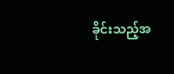ခိုင်းသည့်အ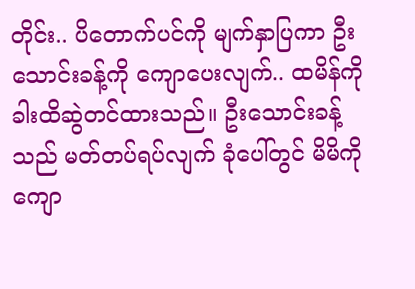တိုင်း.. ပိတောက်ပင်ကို မျက်နှာပြကာ ဦးသောင်းခန့်ကို ကျောပေးလျက်.. ထမိန်ကို ခါးထိဆွဲတင်ထားသည်။ ဦးသောင်းခန့်သည် မတ်တပ်ရပ်လျက် ခုံပေါ်တွင် မိမိကိုကျော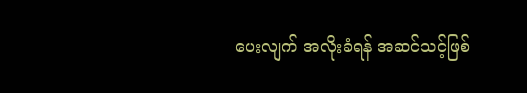ပေးလျက် အလိုးခံရန် အဆင်သင့်ဖြစ်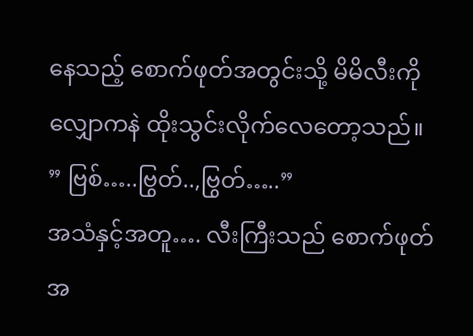နေသည့် စောက်ဖုတ်အတွင်းသို့ မိမိလီးကို လျှောကနဲ ထိုးသွင်းလိုက်လေတော့သည်။
” ဗြစ်…..ဗြွတ်..,ဗြွတ်…..”
အသံနှင့်အတူ…. လီးကြီးသည် စောက်ဖုတ်အ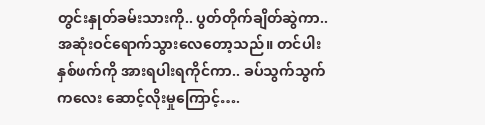တွင်းနှုတ်ခမ်းသားကို.. ပွတ်တိုက်ချိတ်ဆွဲကာ.. အဆုံးဝင်ရောက်သွားလေတော့သည်။ တင်ပါးနှစ်ဖက်ကို အားရပါးရကိုင်ကာ.. ခပ်သွက်သွက်ကလေး ဆောင့်လိုးမှုကြောင့်….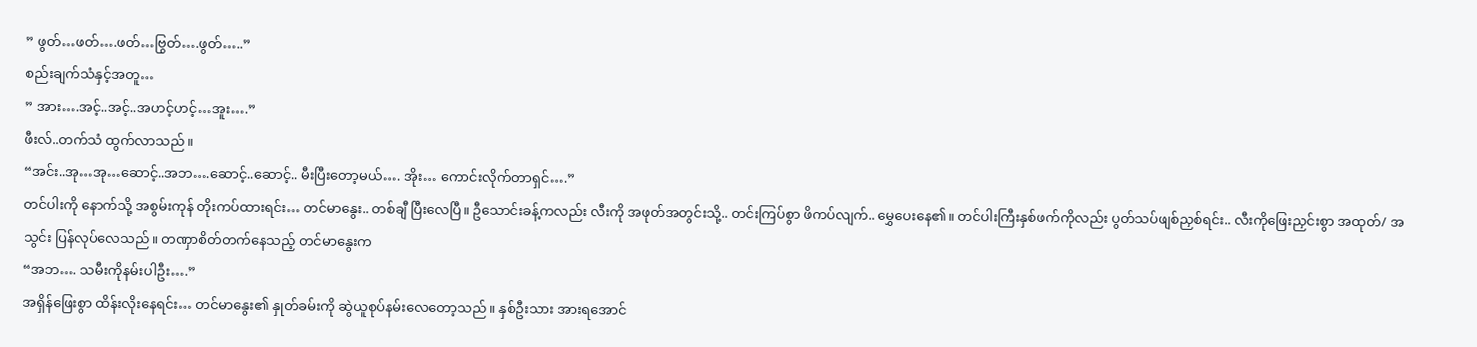” ဖွတ်…ဖတ်….ဖတ်…ဗြွတ်….ဖွတ်…..”
စည်းချက်သံနှင့်အတူ…
” အား….အင့်..အင့်..အဟင့်ဟင့်…အူး….”
ဖီးလ်..တက်သံ ထွက်လာသည်။
“အင်း..အု…အု…ဆောင့်..အဘ….ဆောင့်..ဆောင့်.. မီးပြီးတော့မယ်…. အိုး… ကောင်းလိုက်တာရှင်….”
တင်ပါးကို နောက်သို့ အစွမ်းကုန် တိုးကပ်ထားရင်း… တင်မာနွေး.. တစ်ချီ ပြီးလေပြီ။ ဦသောင်းခန့်ကလည်း လီးကို အဖုတ်အတွင်းသို့.. တင်းကြပ်စွာ ဖိကပ်လျက်.. မွှေပေးနေ၏။ တင်ပါးကြီးနှစ်ဖက်ကိုလည်း ပွတ်သပ်ဖျစ်ညှစ်ရင်း.. လီးကိုဖြေးညှင်းစွာ အထုတ်/ အသွင်း ပြန်လုပ်လေသည်။ တဏှာစိတ်တက်နေသည့် တင်မာနွေးက
“အဘ…. သမီးကိုနမ်းပါဦး….”
အရှိန်ဖြေးစွာ ထိန်းလိုးနေရင်း… တင်မာနွေး၏ နှုတ်ခမ်းကို ဆွဲယူစုပ်နမ်းလေတော့သည်။ နှစ်ဦးသား အားရအောင်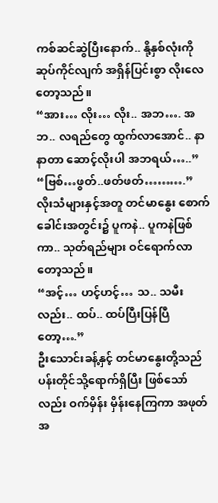ကစ်ဆင်ဆွဲပြီးနောက်.. နို့နှစ်လုံးကို ဆုပ်ကိုင်လျက် အရှိန်ပြင်းစွာ လိုးလေတော့သည်။
“အား… လိုး… လိုး.. အဘ…. အဘ.. လရည်တွေ ထွက်လာအောင်.. နာနာတာ ဆောင့်လိုးပါ အဘရယ်…..”
“ဗြစ်…ဖွတ်..ဖတ်ဖတ်……….”
လိုးသံများနှင့်အတူ တင်မာနွေး စောက်ခေါင်းအတွင်း၌ ပူကနဲ.. ပူကနဲဖြစ်ကာ.. သုတ်ရည်များ ဝင်ရောက်လာတော့သည်။
“အင့်… ဟင့်ဟင့်… သ.. သမီးလည်း.. ထပ်.. ထပ်ပြီးပြန်ပြီတော့….”
ဦးသောင်းခန့်နှင့် တင်မာနွေးတို့သည် ပန်းတိုင်သို့ရောက်ရှိပြီး ဖြစ်သော်လည်း ဝက်မှိန်း မှိန်းနေကြကာ အဖုတ်အ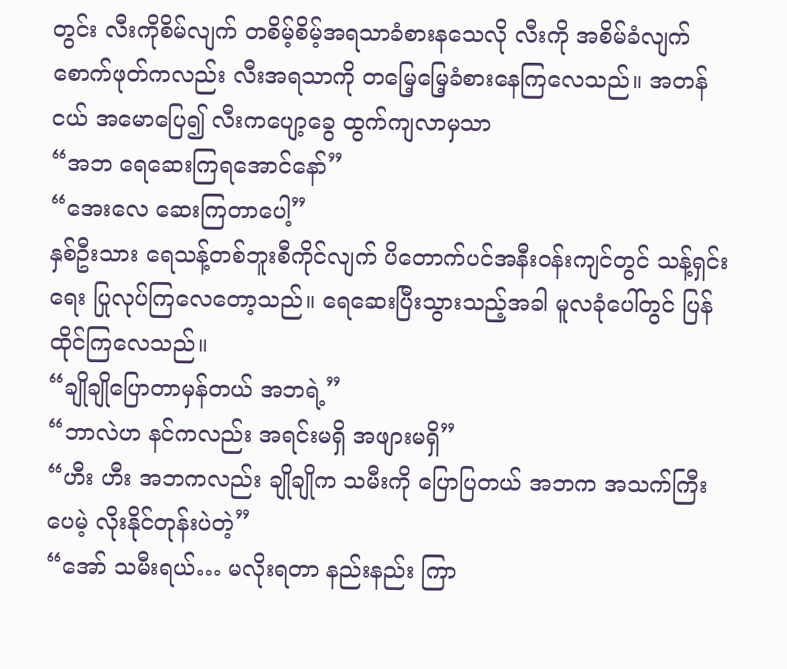တွင်း လီးကိုစိမ်လျက် တစိမ့်စိမ့်အရသာခံစားနသေလို လီးကို အစိမ်ခံလျက် စောက်ဖုတ်ကလည်း လီးအရသာကို တမြေ့မြေ့ခံစားနေကြလေသည်။ အတန်ငယ် အမောပြေ၍ လီးကပျော့ခွေ ထွက်ကျလာမှသာ
“အဘ ရေဆေးကြရအောင်နော်”
“အေးလေ ဆေးကြတာပေါ့”
နှစ်ဦးသား ရေသန့်တစ်ဘူးစီကိုင်လျက် ပိတောက်ပင်အနီးဝန်းကျင်တွင် သန့်ရှင်းရေး ပြုလုပ်ကြလေတော့သည်။ ရေဆေးပြီးသွားသည့်အခါ မူလခုံပေါ်တွင် ပြန်ထိုင်ကြလေသည်။
“ချိုချိုပြောတာမှန်တယ် အဘရဲ့”
“ဘာလဲဟ နင်ကလည်း အရင်းမရှိ အဖျားမရှိ”
“ဟီး ဟီး အဘကလည်း ချိုချိုက သမီးကို ပြောပြတယ် အဘက အသက်ကြီးပေမဲ့ လိုးနိုင်တုန်းပဲတဲ့”
“အော် သမီးရယ်… မလိုးရတာ နည်းနည်း ကြာ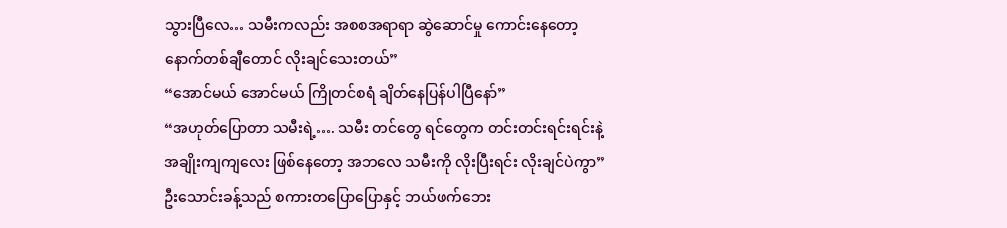သွားပြီလေ… သမီးကလည်း အစစအရာရာ ဆွဲဆောင်မှု ကောင်းနေတော့ နောက်တစ်ချီတောင် လိုးချင်သေးတယ်”
“အောင်မယ် အောင်မယ် ကြိုတင်စရံ ချိတ်နေပြန်ပါပြီနော်”
“အဟုတ်ပြောတာ သမီးရဲ့…. သမီး တင်တွေ ရင်တွေက တင်းတင်းရင်းရင်းနဲ့ အချိုးကျကျလေး ဖြစ်နေတော့ အဘလေ သမီးကို လိုးပြီးရင်း လိုးချင်ပဲကွာ”
ဦးသောင်းခန့်သည် စကားတပြောပြောနှင့် ဘယ်ဖက်ဘေး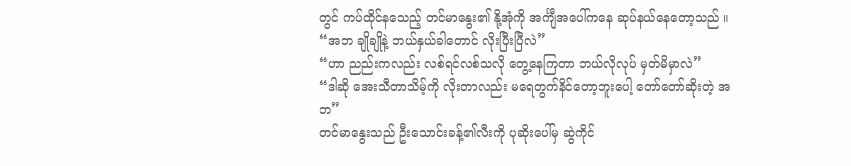တွင် ကပ်ထိုင်နသေည့် တင်မာနွေး၏ နို့အုံကို အင်္ကျီအပေါ်ကနေ ဆုပ်နယ်နေတော့သည် ။
“အဘ ချိုချိုနဲ့ ဘယ်နှယ်ခါတောင် လိုးပြီးပြီလဲ”
“ဟာ ညည်းကလည်း လစ်ရင်လစ်သလို တွေ့နေကြတာ ဘယ်လိုလုပ် မှတ်မိမှာလဲ”
“ဒါဆို အေးသီတာသိမ့်ကို လိုးတာလည်း မရေတွက်နိင်တော့ဘူးပေါ့ တော်တော်ဆိုးတဲ့ အဘ”
တင်မာနွေးသည် ဦးသောင်းခန့်၏လီးကို ပုဆိုးပေါ်မှ ဆွဲကိုင်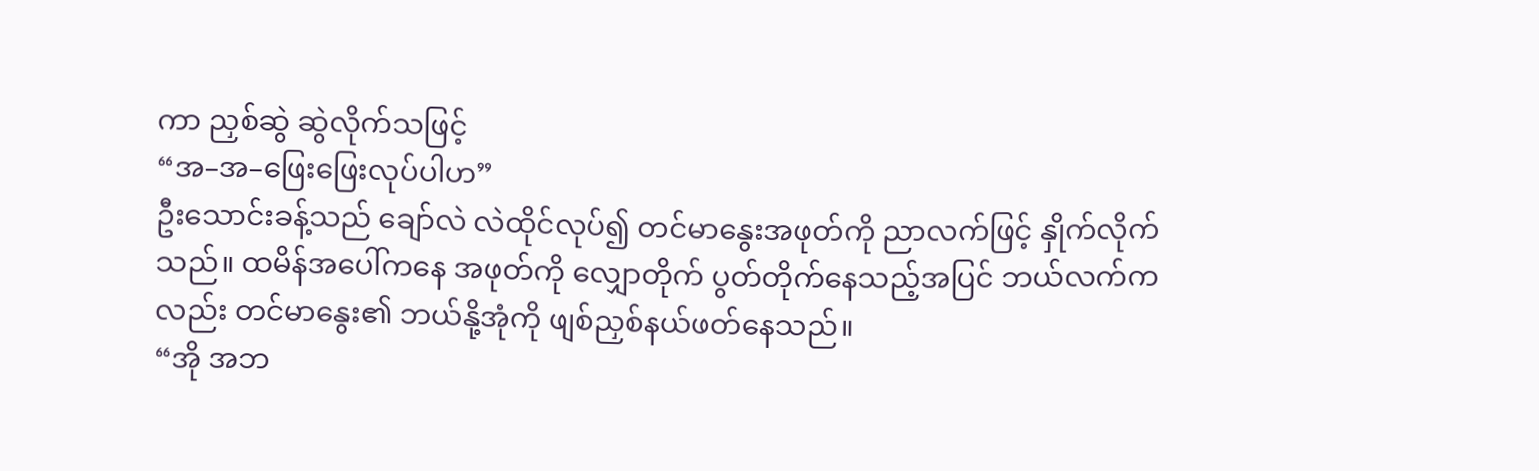ကာ ညှစ်ဆွဲ ဆွဲလိုက်သဖြင့်
“အ–အ–ဖြေးဖြေးလုပ်ပါဟ”
ဦးသောင်းခန့်သည် ချော်လဲ လဲထိုင်လုပ်၍ တင်မာနွေးအဖုတ်ကို ညာလက်ဖြင့် နှိုက်လိုက်သည်။ ထမိန်အပေါ်ကနေ အဖုတ်ကို လျှောတိုက် ပွတ်တိုက်နေသည့်အပြင် ဘယ်လက်ကလည်း တင်မာနွေး၏ ဘယ်နို့အုံကို ဖျစ်ညှစ်နယ်ဖတ်နေသည်။
“အို အဘ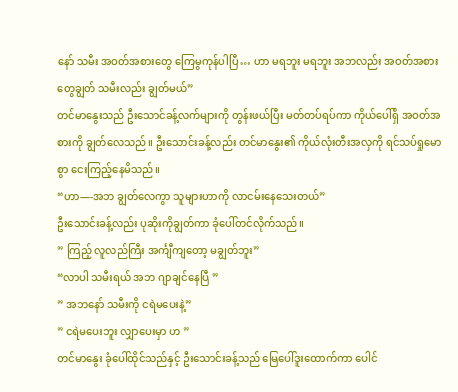နော် သမီး အဝတ်အစားတွေ ကြေမွကုန်ပါပြီ… ဟာ မရဘူး မရဘူး အဘလည်း အဝတ်အစားတွေချွတ် သမီးလည်း ချွတ်မယ်”
တင်မာနွေးသည် ဦးသောင်ခန့်လက်များကို တွန်းဖယ်ပြီး မတ်တပ်ရပ်ကာ ကိုယ်ပေါ်ရှိ အဝတ်အစားကို ချွတ်လေသည်။ ဦးသောင်းခန့်လည်း တင်မာနွေး၏ ကိုယ်လုံးတီးအလှကို ရင်သပ်ရှုမောစွာ ငေးကြည့်နေမိသည်။
“ဟာ—-အဘ ချွတ်လေကွာ သူများဟာကို လာငမ်းနေသေးတယ်”
ဦးသောင်းခန့်လည်း ပုဆိုးကိုချွတ်ကာ ခုံပေါ်တင်လိုက်သည်။
” ကြည့် လူလည်ကြီး အင်္ကျီကျတော့ မချွတ်ဘူး”
“လာပါ သမီးရယ် အဘ ဂျာချင်နေပြီ ”
” အဘနော် သမီးကို ငရဲမပေးနဲ့”
” ငရဲမပေးဘူး လျှာပေးမှာ ဟ ”
တင်မာနွေး ခုံပေါ်ထိုင်သည်နှင့် ဦးသောင်းခန့်သည် မြေပေါ်ဒူးထောက်ကာ ပေါင်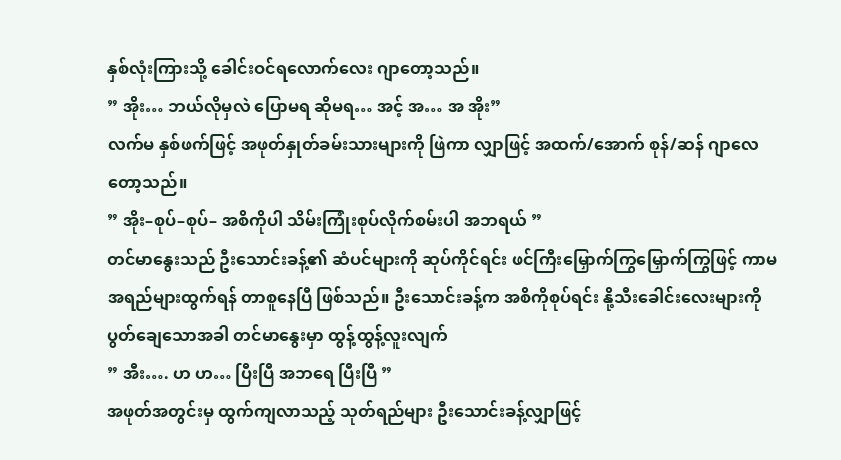နှစ်လုံးကြားသို့ ခေါင်းဝင်ရလောက်လေး ဂျာတော့သည်။
” အိုး… ဘယ်လိုမှလဲ ပြောမရ ဆိုမရ… အင့် အ… အ အိုး”
လက်မ နှစ်ဖက်ဖြင့် အဖုတ်နှုတ်ခမ်းသားများကို ဖြဲကာ လျှာဖြင့် အထက်/အောက် စုန်/ဆန် ဂျာလေတော့သည်။
” အိုး–စုပ်–စုပ်– အစိကိုပါ သိမ်းကြုံးစုပ်လိုက်စမ်းပါ အဘရယ် ”
တင်မာနွေးသည် ဦးသောင်းခန့်၏ ဆံပင်များကို ဆုပ်ကိုင်ရင်း ဖင်ကြီးမြှောက်ကြွမြှောက်ကြွဖြင့် ကာမအရည်များထွက်ရန် တာစူနေပြီ ဖြစ်သည်။ ဦးသောင်းခန့်က အစိကိုစုပ်ရင်း နို့သီးခေါင်းလေးများကို ပွတ်ချေသောအခါ တင်မာနွေးမှာ ထွန့်ထွန့်လူးလျက်
” အီး…. ဟ ဟ… ပြီးပြီ အဘရေ ပြီးပြီ ”
အဖုတ်အတွင်းမှ ထွက်ကျလာသည့် သုတ်ရည်များ ဦးသောင်းခန့်လျှာဖြင့်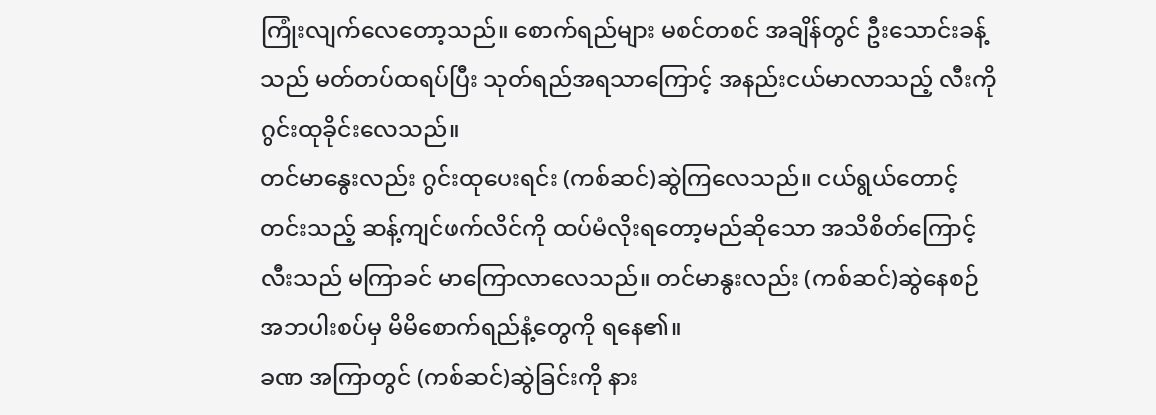ကြုံးလျက်လေတော့သည်။ စောက်ရည်များ မစင်တစင် အချိန်တွင် ဦးသောင်းခန့်သည် မတ်တပ်ထရပ်ပြီး သုတ်ရည်အရသာကြောင့် အနည်းငယ်မာလာသည့် လီးကို ဂွင်းထုခိုင်းလေသည်။
တင်မာနွေးလည်း ဂွင်းထုပေးရင်း (ကစ်ဆင်)ဆွဲကြလေသည်။ ငယ်ရွယ်တောင့်တင်းသည့် ဆန့်ကျင်ဖက်လိင်ကို ထပ်မံလိုးရတော့မည်ဆိုသော အသိစိတ်ကြောင့် လီးသည် မကြာခင် မာကြောလာလေသည်။ တင်မာနွးလည်း (ကစ်ဆင်)ဆွဲနေစဉ် အဘပါးစပ်မှ မိမိစောက်ရည်နံ့တွေကို ရနေ၏။
ခဏ အကြာတွင် (ကစ်ဆင်)ဆွဲခြင်းကို နား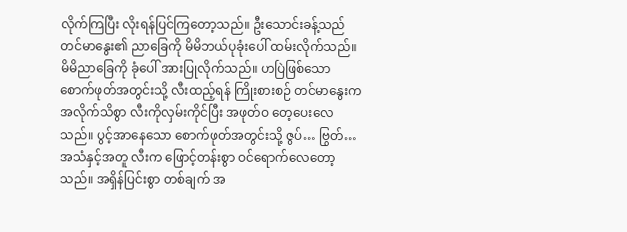လိုက်ကြပြီး လိုးရန်ပြင်ကြတော့သည်။ ဦးသောင်းခန့်သည် တင်မာနွေး၏ ညာခြေကို မိမိဘယ်ပုခုံးပေါ် ထမ်းလိုက်သည်။ မိမိညာခြေကို ခုံပေါ် အားပြုလိုက်သည်။ ဟပြဲဖြစ်သော စောက်ဖုတ်အတွင်းသို့ လီးထည့်ရန် ကြိုးစားစဉ် တင်မာနွေးက အလိုက်သိစွာ လီးကိုလှမ်းကိုင်ပြီး အဖုတ်ဝ တေ့ပေးလေသည်။ ပွင့်အာနေသော စောက်ဖုတ်အတွင်းသို့ ဇွပ်… ဗြွတ်… အသံနှင့်အတူ လီးက ဖြောင့်တန်းစွာ ဝင်ရောက်လေတော့သည်။ အရှိန်ပြင်းစွာ တစ်ချက် အ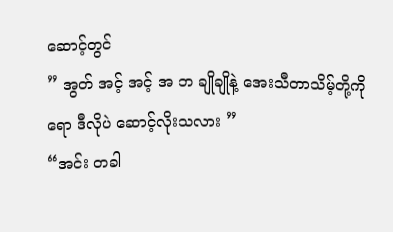ဆောင့်တွင်
” အွတ် အင့် အင့် အ ဘ ချိုချိုနဲ့ အေးသီတာသိမ့်တို့ကိုရော ဒီလိုပဲ ဆောင့်လိုးသလား ”
“အင်း တခါ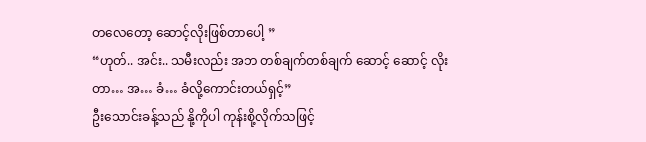တလေတော့ ဆောင့်လိုးဖြစ်တာပေါ့ ”
“ဟုတ်.. အင်း.. သမီးလည်း အဘ တစ်ချက်တစ်ချက် ဆောင့် ဆောင့် လိုးတာ… အ… ခံ… ခံလို့ကောင်းတယ်ရှင့်”
ဦးသောင်းခန့်သည် နို့ကိုပါ ကုန်းစို့လိုက်သဖြင့်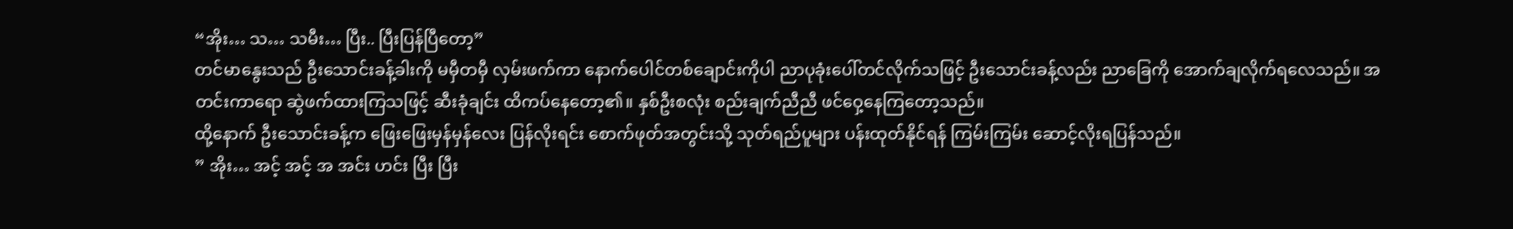“အိုး… သ… သမီး… ပြီး.. ပြီးပြန်ပြီတော့”
တင်မာနွေးသည် ဦးသောင်းခန့်ခါးကို မမှီတမှီ လှမ်းဖက်ကာ နောက်ပေါင်တစ်ချောင်းကိုပါ ညာပုခုံးပေါ်တင်လိုက်သဖြင့် ဦးသောင်းခန့်လည်း ညာခြေကို အောက်ချလိုက်ရလေသည်။ အတင်းကာရော ဆွဲဖက်ထားကြသဖြင့် ဆီးခုံချင်း ထိကပ်နေတော့၏။ နှစ်ဦးစလုံး စည်းချက်ညီညီ ဖင်ဝှေ့နေကြတော့သည်။
ထို့နောက် ဦးသောင်းခန့်က ဖြေးဖြေးမှန်မှန်လေး ပြန်လိုးရင်း စောက်ဖုတ်အတွင်းသို့ သုတ်ရည်ပူများ ပန်းထုတ်နိုင်ရန် ကြမ်းကြမ်း ဆောင့်လိုးရပြန်သည်။
” အိုး… အင့် အင့် အ အင်း ဟင်း ပြီး ပြီး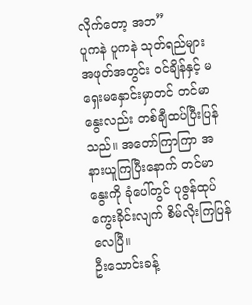လိုက်တော့ အဘ”
ပူကနဲ ပူကနဲ သုတ်ရည်များ အဖုတ်အတွင်း ဝင်ချိန်နှင့် မရှေးမနှောင်းမှာတင် တင်မာနွေးလည်း တစ်ချီထပ်ပြီးပြန်သည်။ အတော်ကြာကြာ အနားယူကြပြီးနောက် တင်မာနွေးကို ခုံပေါ်တွင် ပုဇွန်ထုပ်ကွေးခိုင်းလျက် စိမ်လိုးကြပြန်လေပြီ။
ဦးသောင်းခန့်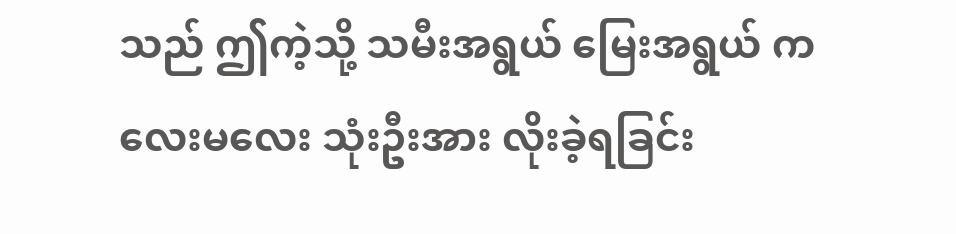သည် ဤကဲ့သို့ သမီးအရွယ် မြေးအရွယ် ကလေးမလေး သုံးဦးအား လိုးခဲ့ရခြင်း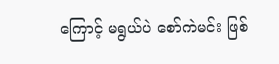ကြောင့် မရွယ်ပဲ စော်ကဲမင်း ဖြစ်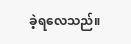ခဲ့ရလေသည်။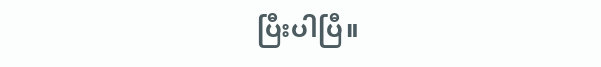ပြီးပါပြီ။